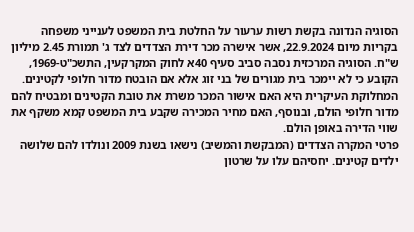הסוגיה הנדונה בקשת רשות ערעור על החלטת בית המשפט לענייני משפחה בקריות מיום 22.9.2024, אשר אישרה מכר דירת הצדדים לצד ג' תמורת 2.45 מיליון ש"ח. הסוגיה המרכזית נסבה סביב סעיף 40א לחוק המקרקעין, התשכ"ט-1969, הקובע כי לא יימכר בית מגורים של בני זוג אלא אם הובטח מדור חלופי לקטינים. המחלוקת העיקרית היא האם אישור המכר משרת את טובת הקטינים ומבטיח להם מדור חלופי הולם, ובנוסף, האם מחיר המכירה שקבע בית המשפט קמא משקף את שווי הדירה באופן הולם.
פרטי המקרה הצדדים (המבקשת והמשיב) נישאו בשנת 2009 ונולדו להם שלושה ילדים קטינים. יחסיהם עלו על שרטון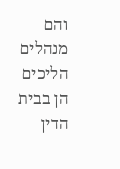והם מנהלים הליכים הן בבית הדין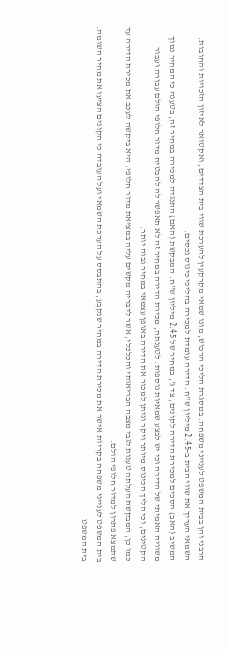הרבני והן בבית המשפט לענייני משפחה. במסגרת הליכי הרכוש, מונו שמאי מקרקעין להערכת שווי בית הצדדים, ואקטואר לאיזון הזכויות והחובות. השמאי העריך את שווי הבית ב-2.45 מיליון ש"ח. הדירה עומדת למכירה בהליכי כינוס נכסים.
המשיב (האב) הסכים למכירת הדירה לקונים, צד ג', במחיר של 2.45 מיליון ש"ח. המבקשת (האם) התנגדה למכירה במחיר זה, בטענה כי המחיר נמוך משוויה האמיתי של הדירה וכי יש לבצע שמאיות נוספות. לטענתה, מכירת הדירה במחיר זה לא תאפשר לה להבטיח מדור חלופי הולם עבורה ועבור הקטינים, וכי הליך הכינוס מיותר ויקר וניתן למכור את הדירה באופן עצמאי במחיר גבוה יותר.
כמו כן, המבקשת העלתה טענות לגבי מצבה הבריאותי והכלכלי, אשר לדבריה מקשים עליה במציאת מדור חלופי. היא ביקשה לעכב את מכירת הדירה עד שתמצא פתרון למדור חלופי הולם.
בית המשפט לענייני משפחה בקריות אישר את מכירת הדירה במחיר שנקבע, בהתבסס על הערכת השמאי ועל העובדה כי הקונים הציעו את מחיר השומה. בית המשפט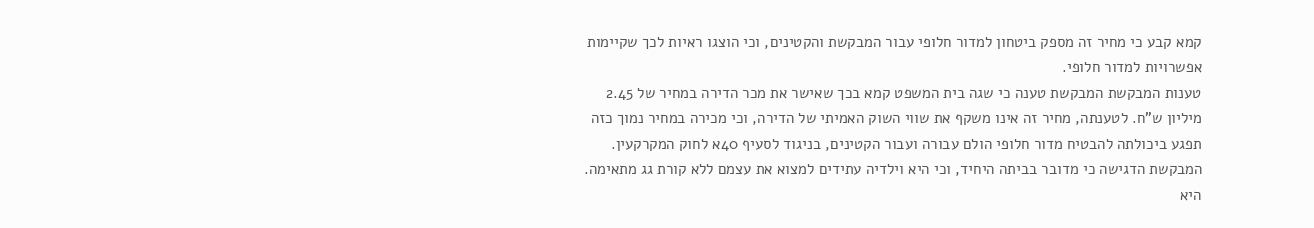קמא קבע כי מחיר זה מספק ביטחון למדור חלופי עבור המבקשת והקטינים, וכי הוצגו ראיות לכך שקיימות אפשרויות למדור חלופי.
טענות המבקשת המבקשת טענה כי שגה בית המשפט קמא בכך שאישר את מכר הדירה במחיר של 2.45 מיליון ש"ח. לטענתה, מחיר זה אינו משקף את שווי השוק האמיתי של הדירה, וכי מכירה במחיר נמוך כזה תפגע ביכולתה להבטיח מדור חלופי הולם עבורה ועבור הקטינים, בניגוד לסעיף 40א לחוק המקרקעין. המבקשת הדגישה כי מדובר בביתה היחיד, וכי היא וילדיה עתידים למצוא את עצמם ללא קורת גג מתאימה.
היא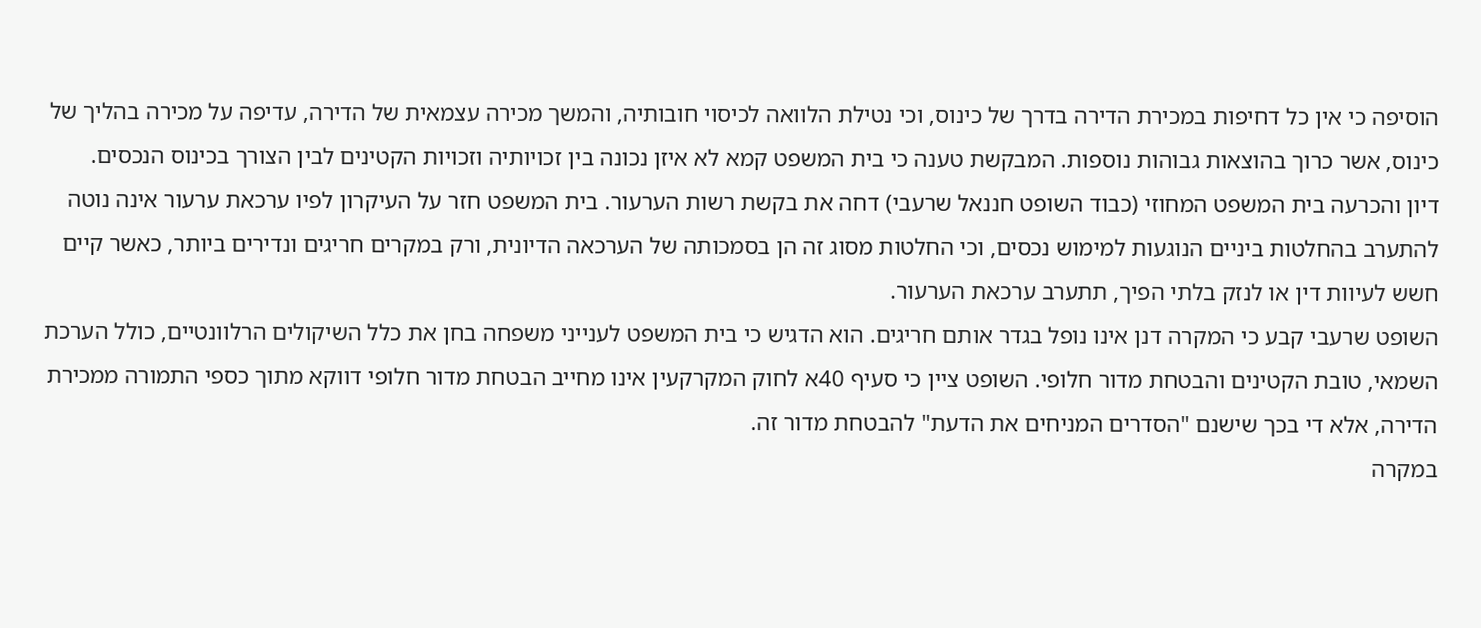הוסיפה כי אין כל דחיפות במכירת הדירה בדרך של כינוס, וכי נטילת הלוואה לכיסוי חובותיה, והמשך מכירה עצמאית של הדירה, עדיפה על מכירה בהליך של כינוס, אשר כרוך בהוצאות גבוהות נוספות. המבקשת טענה כי בית המשפט קמא לא איזן נכונה בין זכויותיה וזכויות הקטינים לבין הצורך בכינוס הנכסים.
דיון והכרעה בית המשפט המחוזי (כבוד השופט חננאל שרעבי) דחה את בקשת רשות הערעור. בית המשפט חזר על העיקרון לפיו ערכאת ערעור אינה נוטה להתערב בהחלטות ביניים הנוגעות למימוש נכסים, וכי החלטות מסוג זה הן בסמכותה של הערכאה הדיונית, ורק במקרים חריגים ונדירים ביותר, כאשר קיים חשש לעיוות דין או לנזק בלתי הפיך, תתערב ערכאת הערעור.
השופט שרעבי קבע כי המקרה דנן אינו נופל בגדר אותם חריגים. הוא הדגיש כי בית המשפט לענייני משפחה בחן את כלל השיקולים הרלוונטיים, כולל הערכת השמאי, טובת הקטינים והבטחת מדור חלופי. השופט ציין כי סעיף 40א לחוק המקרקעין אינו מחייב הבטחת מדור חלופי דווקא מתוך כספי התמורה ממכירת הדירה, אלא די בכך שישנם "הסדרים המניחים את הדעת" להבטחת מדור זה.
במקרה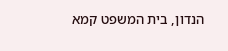הנדון, בית המשפט קמא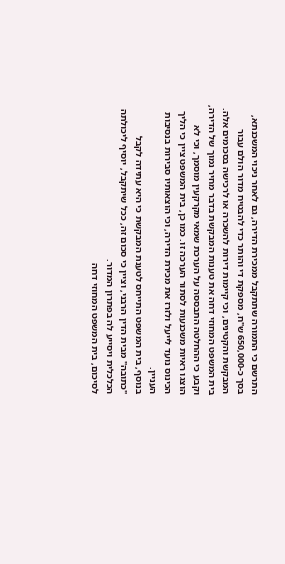התרשם כי התמורה שתתקבל ממכירת הדירה, גם לאחר ניכוי המשכנתא, בסך כ-650,000 ש"ח, מספקת די והותר כדי להבטיח מדור הולם עבור המבקשת והקטינים, וכי קיימות דירות להשכרה או לרכישה בסכומים אלה.
בית המשפט המחוזי דחה את טענות המבקשת בדבר מחיר נמוך של הדירה, וקבע כי ההחלטה התבססה על הערכת שמאי מקרקעין מוסמך, וכי לא הוצגו ראיות משכנעות לסתור הערכה זו. כמו כן, בית המשפט ציין כי הליך הכינוס נועד לייעל ולזרז את מכירת הדירה, וכי הוצאותיו סבירות בנסיבות העניין.
בנוסף, בית המשפט התייחס לטענת המבקשת כי היא עתידה לקבל "כתובה" מבית הדין הרבני, וציין כי סכום זה, ככל שיתקבל, יוסיף ליכולתה הכלכלית ויסייע לה בפתרון המדור.
לסיכום, בית המשפט המחוזי דחה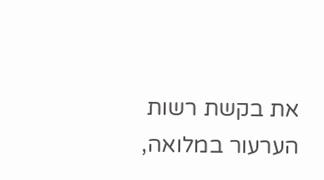את בקשת רשות הערעור במלואה,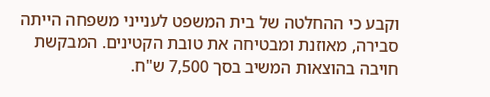וקבע כי ההחלטה של בית המשפט לענייני משפחה הייתה סבירה, מאוזנת ומבטיחה את טובת הקטינים. המבקשת חויבה בהוצאות המשיב בסך 7,500 ש"ח.